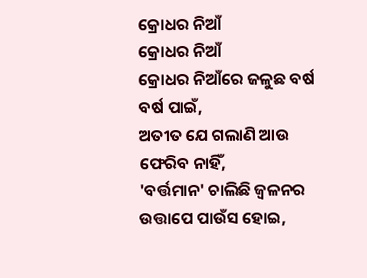କ୍ରୋଧର ନିଆଁ
କ୍ରୋଧର ନିଆଁ
କ୍ରୋଧର ନିଆଁରେ ଜଳୁଛ ବର୍ଷ ବର୍ଷ ପାଇଁ,
ଅତୀତ ଯେ ଗଲାଣି ଆଉ ଫେରିବ ନାହିଁ,
'ବର୍ତ୍ତମାନ' ଚାଲିଛି ଜ୍ୱଳନର ଉତ୍ତାପେ ପାଉଁସ ହୋଇ,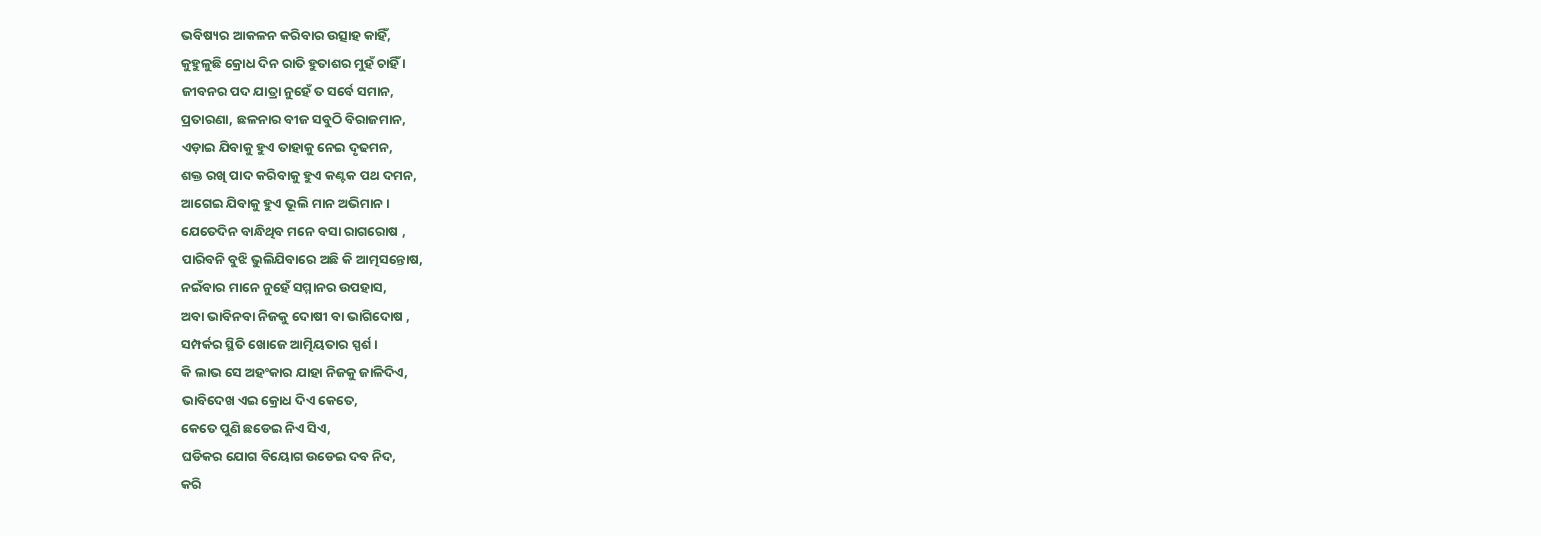ଭବିଷ୍ୟର ଆକଳନ କରିବାର ଉତ୍ସାହ କାହିଁ,
କୁହୁଳୁଛି କ୍ରୋଧ ଦିନ ରାତି ହୁତାଶର ମୁହଁ ଚାହିଁ ।
ଜୀବନର ପଦ ଯାତ୍ରା ନୁହେଁ ତ ସର୍ବେ ସମାନ,
ପ୍ରତାରଣା, ଛଳନାର ବୀଜ ସବୁଠି ବିରାଜମାନ,
ଏଡ଼ାଇ ଯିବାକୁ ହୁଏ ତାହାକୁ ନେଇ ଦୃଢମନ,
ଶକ୍ତ ରଖି ପାଦ କରିବାକୁ ହୁଏ କଣ୍ଟକ ପଥ ଦମନ,
ଆଗେଇ ଯିବାକୁ ହୁଏ ଭୂଲି ମାନ ଅଭିମାନ ।
ଯେତେଦିନ ବାନ୍ଧିଥିବ ମନେ ବସା ରାଗରୋଷ ,
ପାରିବନି ବୁଝି ଭୁଲିଯିବାରେ ଅଛି କି ଆତ୍ମସନ୍ତୋଷ,
ନଇଁବାର ମାନେ ନୁହେଁ ସମ୍ମାନର ଉପହାସ,
ଅବା ଭାବିନବା ନିଜକୁ ଦୋଷୀ ବା ଭାଗିଦୋଷ ,
ସମ୍ପର୍କର ସ୍ଥିତି ଖୋଜେ ଆତ୍ମିୟତାର ସ୍ପର୍ଶ ।
କି ଲାଭ ସେ ଅହଂକାର ଯାହା ନିଜକୁ ଜାଳିଦିଏ,
ଭାବିଦେଖ ଏଇ କ୍ରୋଧ ଦିଏ କେତେ,
କେତେ ପୁଣି ଛଡେଇ ନିଏ ସିଏ,
ଘଡିକର ଯୋଗ ବିୟୋଗ ଉଡେଇ ଦବ ନିଦ,
କରି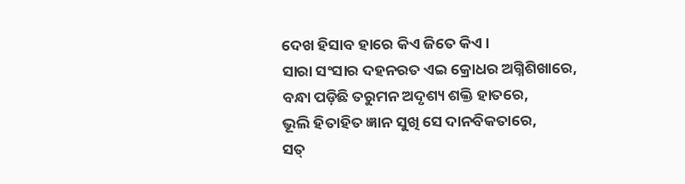ଦେଖ ହିସାବ ହାରେ କିଏ ଜିତେ କିଏ ।
ସାରା ସଂସାର ଦହନରତ ଏଇ କ୍ରୋଧର ଅଗ୍ନିଶିଖାରେ,
ବନ୍ଧା ପଡ଼ିଛି ତରୁମନ ଅଦୃଶ୍ୟ ଶକ୍ତି ହାତରେ,
ଭୂଲି ହିତାହିତ ଜ୍ଞାନ ସୁଖି ସେ ଦାନବିକତାରେ,
ସତ୍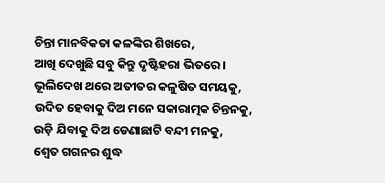ଚିନ୍ତା ମାନବିକତା କଳଙ୍କିର ଶିଖରେ,
ଆଖି ଦେଖୁଛି ସବୁ କିନ୍ତୁ ଦୃଷ୍ଟିହରା ଭିତରେ ।
ଭୂଲିଦେଖ ଥରେ ଅତୀତର କଳୁଷିତ ସମୟକୁ,
ଉଦିତ ହେବାକୁ ଦିଅ ମନେ ସକାରାତ୍ମକ ଚିନ୍ତନକୁ,
ଉଡ଼ି ଯିବାକୁ ଦିଅ ଡେଣାଛାଟି ବନ୍ଦୀ ମନକୁ,
ଶ୍ୱେତ ଗଗନର ଶୁଦ୍ଧ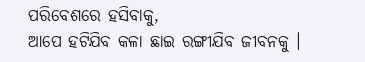ପରିବେଶରେ ହସିବାକୁ,
ଆପେ ହଟିଯିବ କଳା ଛାଇ ରଙ୍ଗୀଯିବ ଜୀବନକୁ ।